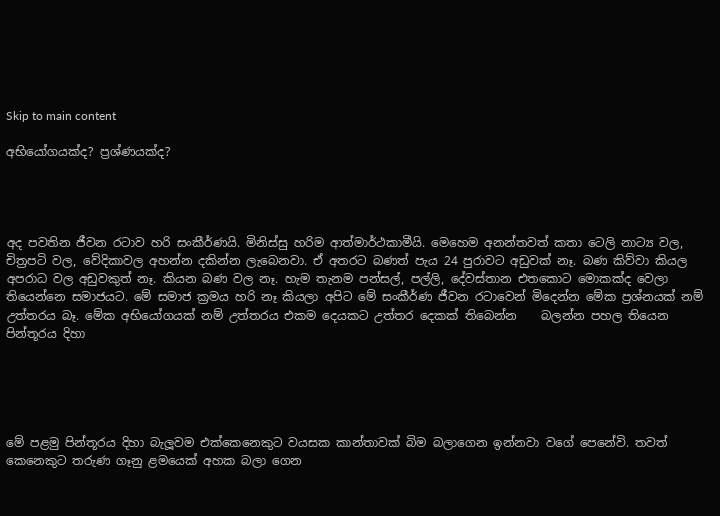Skip to main content

අභියෝගයක්ද? ප්‍රශ්ණයක්ද?




අද පවතින ජීවන රටාව හරි සංකීර්ණයි. මිනිස්සු හරිම ආත්මාර්ථකාමීයි. මෙහෙම අනන්තවත් කතා ටෙලි නාට්‍ය වල, චිත්‍රපටි වල, වේදිකාවල අහන්න දකින්න ලැබෙනවා. ඒ අතරට බණත් පැය 24 පුරාවට අඩුවක් නෑ. බණ කිව්වා කියල අපරාධ වල අඩුවකුත් නෑ. කියන බණ වල නෑ. හැම තැනම පන්සල්, පල්ලි, දේවස්තාන එතකොට මොකක්ද වෙලා තියෙන්නෙ සමාජයට. මේ සමාජ ක්‍රමය හරි නෑ කියලා අපිට මේ සංකීර්ණ ජීවන රටාවෙන් මිදෙන්න මේක ප්‍රශ්නයක් නම් උත්තරය බෑ. මේක අභියෝගයක් නම් උත්තරය එකම දෙයකට උත්තර දෙකක් තිබෙන්න    බලන්න පහල තියෙන පින්තූරය දිහා





මේ පළමු පින්තූරය දිහා බැලූවම එක්කෙනෙකුට වයසක කාන්තාවක් බිම බලාගෙන ඉන්නවා වගේ පෙනේවි. තවත් කෙනෙකුට තරුණ ගෑනු ළමයෙක් අහක බලා ගෙන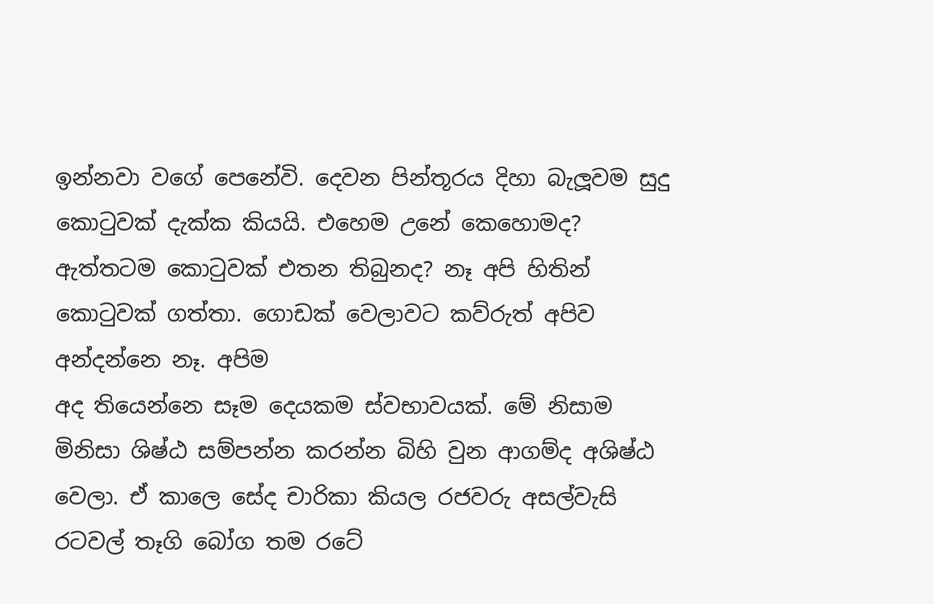ඉන්නවා වගේ පෙනේවි. දෙවන පින්තූරය දිහා බැලූවම සුදු කොටුවක් දැක්ක කියයි. එහෙම උනේ කෙහොමද? ඇත්තටම කොටුවක් එතන තිබුනද? නෑ අපි හිතින් කොටුවක් ගත්තා. ගොඩක් වෙලාවට කව්රුත් අපිව අන්දන්නෙ නෑ. අපිම
අද තියෙන්නෙ සෑම දෙයකම ස්වභාවයක්. මේ නිසාම මිනිසා ශිෂ්ඨ සම්පන්න කරන්න බිහි වුන ආගම්ද අශිෂ්ඨ වෙලා. ඒ කාලෙ සේද චාරිකා කියල රජවරු අසල්වැසි රටවල් තෑගි බෝග තම රටේ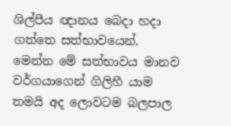ශිල්පීය ඥානය බෙදා හදා ගත්තෙ සත්භාවයෙන්. මෙන්න මේ සත්භාවය මානව වර්ගයාගෙන් ගිලිහී යාම තමයි අද ලොවටම බලපාල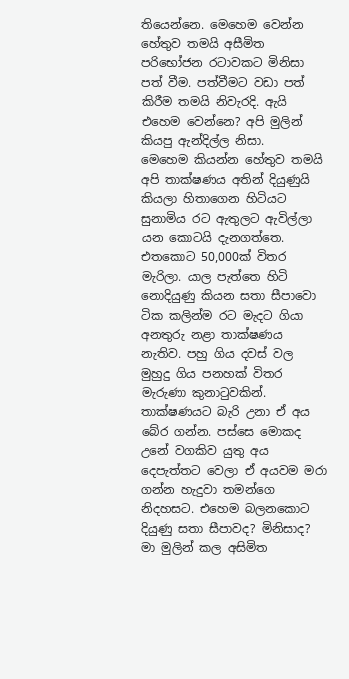තියෙන්නෙ. මෙහෙම වෙන්න හේතුව තමයි අසීමිත පරිභෝජන රටාවකට මිනිසා පත් වීම. පත්වීමට වඩා පත් කිරීම තමයි නිවැරදි. ඇයි එහෙම වෙන්නෙ? අපි මුලින් කියපු ඇන්දිල්ල නිසා.
මෙහෙම කියන්න හේතුව තමයි අපි තාක්ෂණය අතින් දියුණුයි කියලා හිතාගෙන හිටියට සුනාමිය රට ඇතුලට ඇවිල්ලා යන කොටයි දැනගත්තෙ. එතකොට 50,000ක් විතර මැරිලා. යාල පැත්තෙ හිටි නොදියුණු කියන සතා සීපාවො ටික කලින්ම රට මැදට ගියා අනතුරු නළා තාක්ෂණය නැතිව. පහු ගිය දවස් වල මුහුදු ගිය පනහක් විතර මැරුණා කුනාටුවකින්. තාක්ෂණයට බැරි උනා ඒ අය බේර ගන්න. පස්සෙ මොකද උනේ වගකිව යුතු අය දෙපැත්තට වෙලා ඒ අයවම මරා ගන්න හැදුවා තමන්ගෙ නිදහසට. එහෙම බලනකොට දියුණු සතා සීපාවද? මිනිසාද?
මා මුලින් කල අසිමිත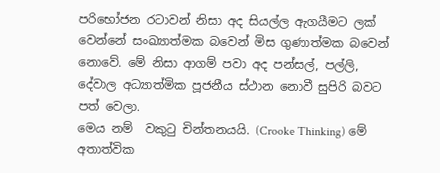පරිභෝජන රටාවන් නිසා අද සියල්ල ඇගයීමට ලක් වෙන්නේ සංඛ්‍යාත්මක බවෙන් මිස ගුණාත්මක බවෙන් නොවේ. මේ නිසා ආගම් පවා අද පන්සල්, පල්ලි, දේවාල අධ්‍යාත්මික පූජනීය ස්ථාන නොවී සුපිරි බවට පත් වෙලා.
මෙය නම්  වකුටු චින්තනයයි. (Crooke Thinking) මේ අතාත්වික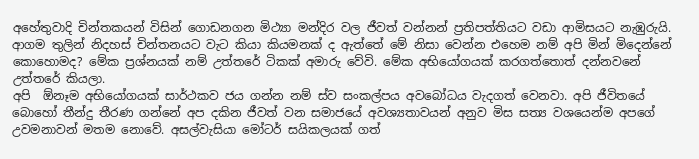අහේතුවාදි චින්තකයන් විසින් ගොඩනගන මිථ්‍යා මන්දිර වල ජීවත් වන්නන් ප්‍රතිපත්තියට වඩා ආමිසයට නැඹුරුයි. ආගම තුලින් නිදහස් චින්තනයට වැට කියා කියමනක් ද ඇත්තේ මේ නිසා වෙන්න එහෙම නම් අපි මින් මිදෙන්නේ කොහොමද? මේක ප්‍රශ්නයක් නම් උත්තරේ ටිකක් අමාරු වේවි. මේක අභියෝගයක් කරගත්තොත් දන්නවනේ උත්තරේ කියලා.
අපි  ඕනෑම අභියෝගයක් සාර්ථකව ජය ගන්න නම් ස්ව සංකල්පය අවබෝධය වැදගත් වෙනවා. අපි ජීවිතයේ බොහෝ තීන්දු තීරණ ගන්නේ අප දකින ජීවත් වන සමාජයේ අවශ්‍යතාවයන් අනුව මිස සත්‍ය වශයෙන්ම අපගේ උවමනාවන් මතම නොවේ. අසල්වැසියා මෝටර් සයිකලයක් ගත්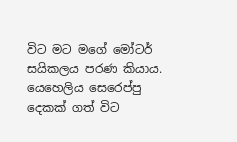විට මට මගේ මෝටර් සයිකලය පරණ කියාය. යෙහෙලිය සෙරෙප්පු දෙකක් ගත් විට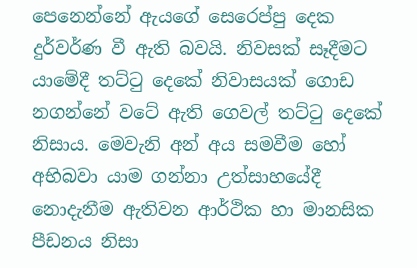පෙනෙන්නේ ඇයගේ සෙරෙප්පු දෙක දුර්වර්ණ වී ඇති බවයි. නිවසක් සෑදීමට යාමේදී තට්ටු දෙකේ නිවාසයක් ගොඩ නගන්නේ වටේ ඇති ගෙවල් තට්ටු දෙකේ නිසාය. මෙවැනි අන් අය සමවීම හෝ අභිබවා යාම ගන්නා උත්සාහයේදී නොදැනීම ඇතිවන ආර්ථික හා මානසික පීඩනය නිසා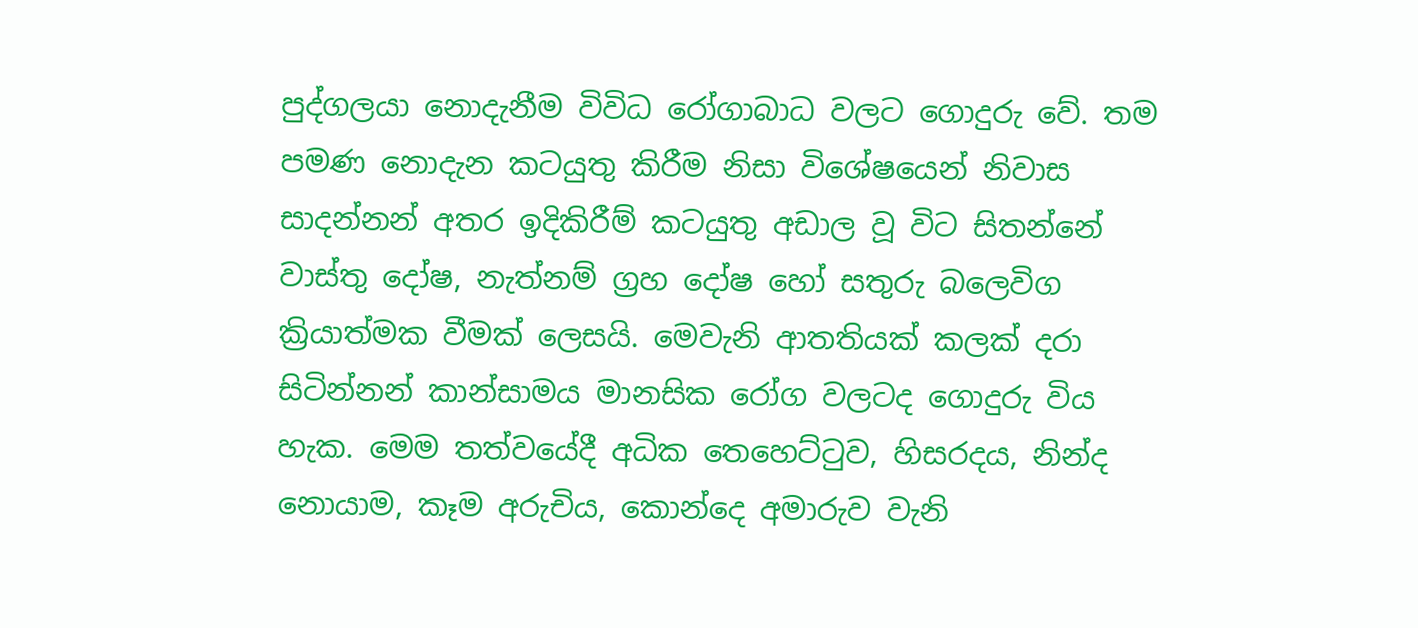පුද්ගලයා නොදැනීම විවිධ රෝගාබාධ වලට ගොදුරු වේ. තම පමණ නොදැන කටයුතු කිරීම නිසා විශේෂයෙන් නිවාස සාදන්නන් අතර ඉදිකිරීම් කටයුතු අඩාල වූ විට සිතන්නේ වාස්තු දෝෂ, නැත්නම් ග්‍රහ දෝෂ හෝ සතුරු බලෙවිග ක්‍රියාත්මක වීමක් ලෙසයි. මෙවැනි ආතතියක් කලක් දරා සිටින්නන් කාන්සාමය මානසික රෝග වලටද ගොදුරු විය හැක. මෙම තත්වයේදී අධික තෙහෙට්ටුව, හිසරදය, නින්ද නොයාම, කෑම අරුචිය, කොන්දෙ අමාරුව වැනි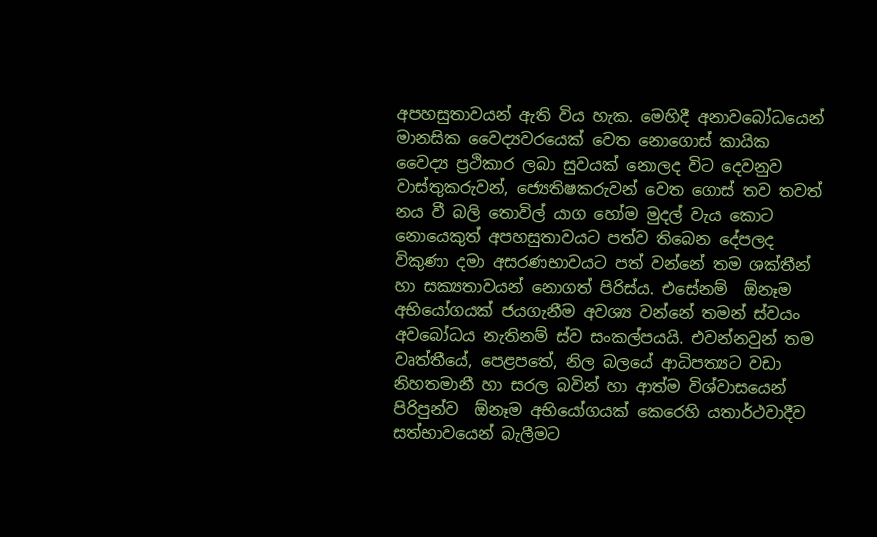අපහසුතාවයන් ඇති විය හැක. මෙහිදී අනාවබෝධයෙන් මානසික වෛද්‍යවරයෙක් වෙත නොගොස් කායික වෛද්‍ය ප්‍රථිකාර ලබා සුවයක් නොලද විට දෙවනුව වාස්තුකරුවන්, ජ්‍යෙතිෂකරුවන් වෙත ගොස් තව තවත් නය වී බලි තොවිල් යාග හෝම මුදල් වැය කොට නොයෙකුත් අපහසුතාවයට පත්ව තිබෙන දේපලද විකුණා දමා අසරණභාවයට පත් වන්නේ තම ශක්තීන් හා සක්‍යතාවයන් නොගත් පිරිස්ය. එසේනම්  ඕනෑම අභියෝගයක් ජයගැනීම අවශ්‍ය වන්නේ තමන් ස්වයං අවබෝධය නැතිනම් ස්ව සංකල්පයයි. එවන්නවුන් තම වෘත්තීයේ, පෙළපතේ, නිල බලයේ ආධිපත්‍යට වඩා නිහතමානී හා සරල බවින් හා ආත්ම විශ්වාසයෙන් පිරිපුන්ව  ඕනෑම අභියෝගයක් කෙරෙහි යතාර්ථවාදීව සත්භාවයෙන් බැලීමට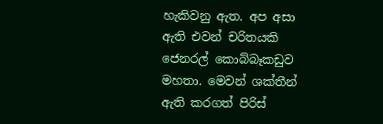හැකිවනු ඇත. අප අසා ඇති එවන් චරිතයකි ජෙනරල් කොබ්බෑකඩුව මහතා. මෙවන් ශක්තීන් ඇති කරගත් පිරිස්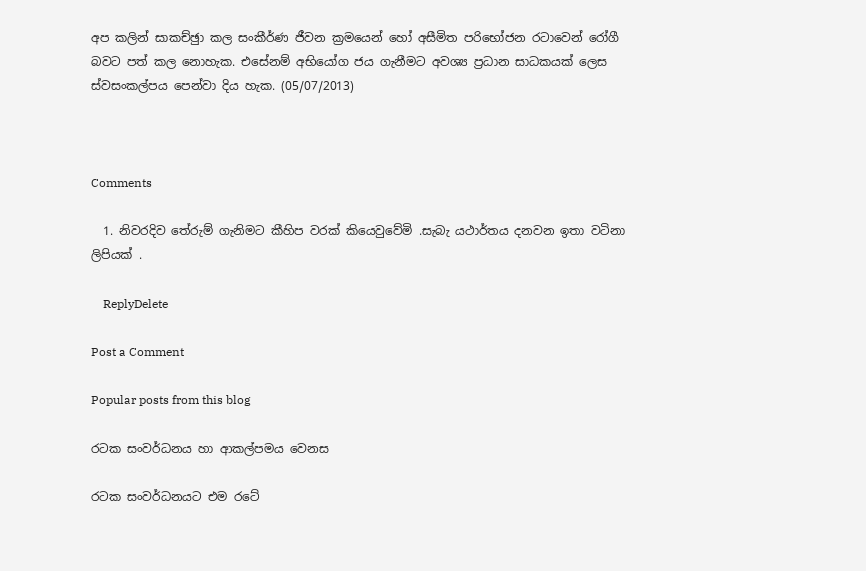අප කලින් සාකච්ඡුා කල සංකීර්ණ ජීවන ක්‍රමයෙන් හෝ අසීමිත පරිභෝජන රටාවෙන් රෝගී බවට පත් කල නොහැක. එසේනම් අභියෝග ජය ගැනීමට අවශ්‍ය ප්‍රධාන සාධකයක් ලෙස ස්වසංකල්පය පෙන්වා දිය හැක. (05/07/2013)



Comments

  1. නිවරදිව තේරුම් ගැනිමට කීහිප වරක් කියෙවුවේමි .සැබැ යථාර්තය දනවන ඉතා වටිනා ලිපියක් .

    ReplyDelete

Post a Comment

Popular posts from this blog

රටක සංවර්ධනය හා ආකල්පමය වෙනස

රටක සංවර්ධනයට එම රටේ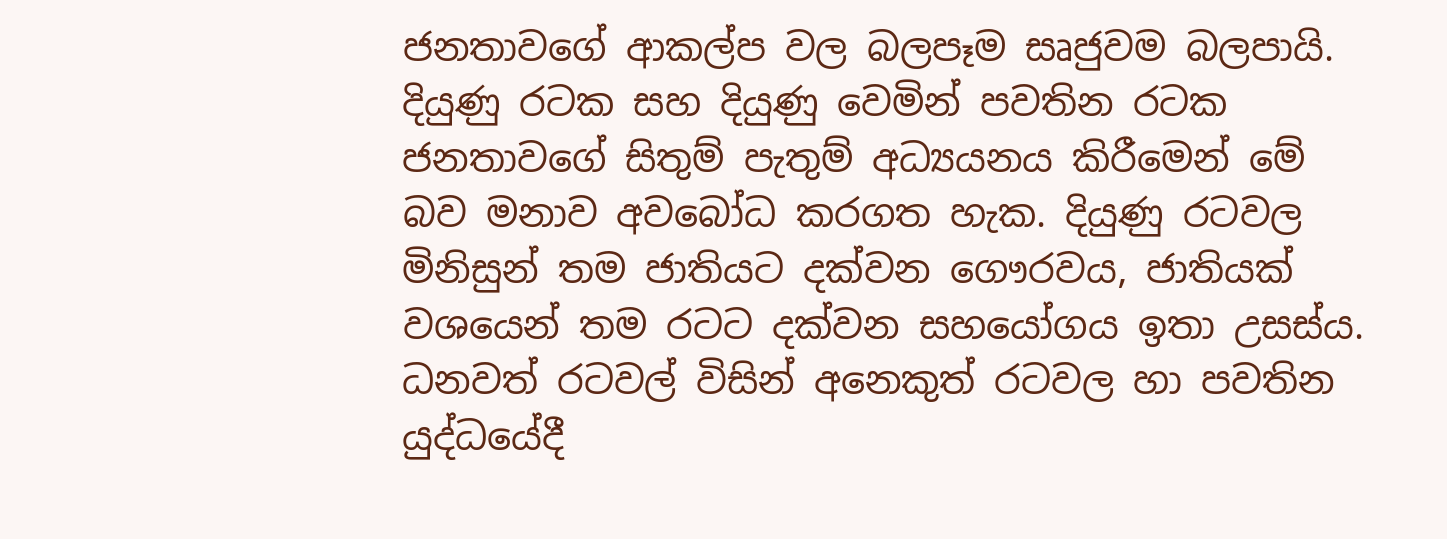ජනතාවගේ ආකල්ප වල බලපෑම සෘජුවම බලපායි. දියුණු රටක සහ දියුණු වෙමින් පවතින රටක ජනතාවගේ සිතුම් පැතුම් අධ්‍යයනය කිරීමෙන් මේ බව මනාව අවබෝධ කරගත හැක. දියුණු රටවල මිනිසුන් තම ජාතියට දක්වන ගෞරවය, ජාතියක් වශයෙන් තම රටට දක්වන සහයෝගය ඉතා උසස්ය. ධනවත් රටවල් විසින් අනෙකුත් රටවල හා පවතින යුද්ධයේදී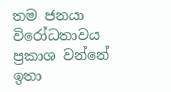තම ජනයා විරෝධතාවය ප්‍රකාශ වන්නේ ඉතා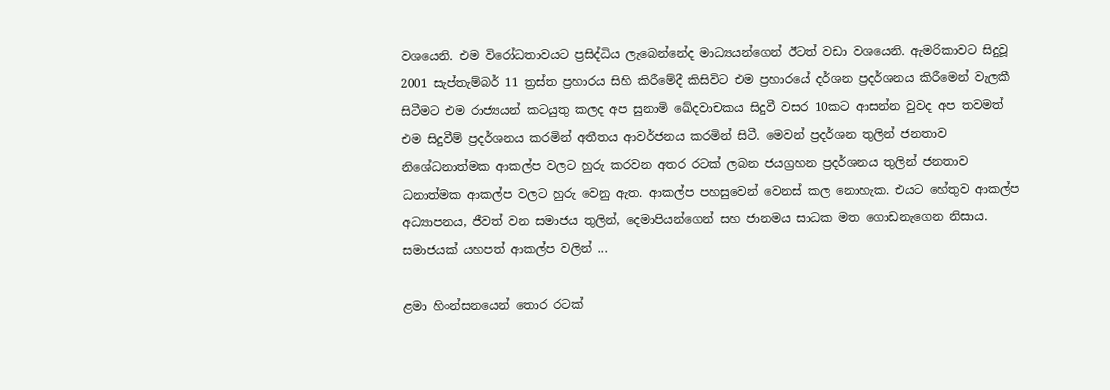වශයෙනි. එම විරෝධතාවයට ප්‍රසිද්ධිය ලැබෙන්නේද මාධ්‍යයන්ගෙන් ඊටත් වඩා වශයෙනි. ඇමරිකාවට සිදුවූ 2001 සැප්තැම්බර් 11 ත්‍රස්ත ප්‍රහාරය සිහි කිරීමේදී කිසිවිට එම ප්‍රහාරයේ දර්ශන ප්‍රදර්ශනය කිරීමෙන් වැලකී සිටීමට එම රාජ්‍යයන් කටයුතු කලද අප සුනාමි ඛේදවාචකය සිදුවී වසර 10කට ආසන්න වුවද අප තවමත් එම සිදුවීම් ප්‍රදර්ශනය කරමින් අතීතය ආවර්ජනය කරමින් සිටී. මෙවන් ප්‍රදර්ශන තුලින් ජනතාව නිශේධනාත්මක ආකල්ප වලට හුරු කරවන අතර රටක් ලබන ජයග්‍රහන ප්‍රදර්ශනය තුලින් ජනතාව ධනාත්මක ආකල්ප වලට හුරු වෙනු ඇත. ආකල්ප පහසුවෙන් වෙනස් කල නොහැක. එයට හේතුව ආකල්ප අධ්‍යාපනය, ජීවත් වන සමාජය තුලින්, දෙමාපියන්ගෙන් සහ ජානමය සාධක මත ගොඩනැගෙන නිසාය. සමාජයක් යහපත් ආකල්ප වලින් ...

ළමා හිංන්සනයෙන් තොර රටක්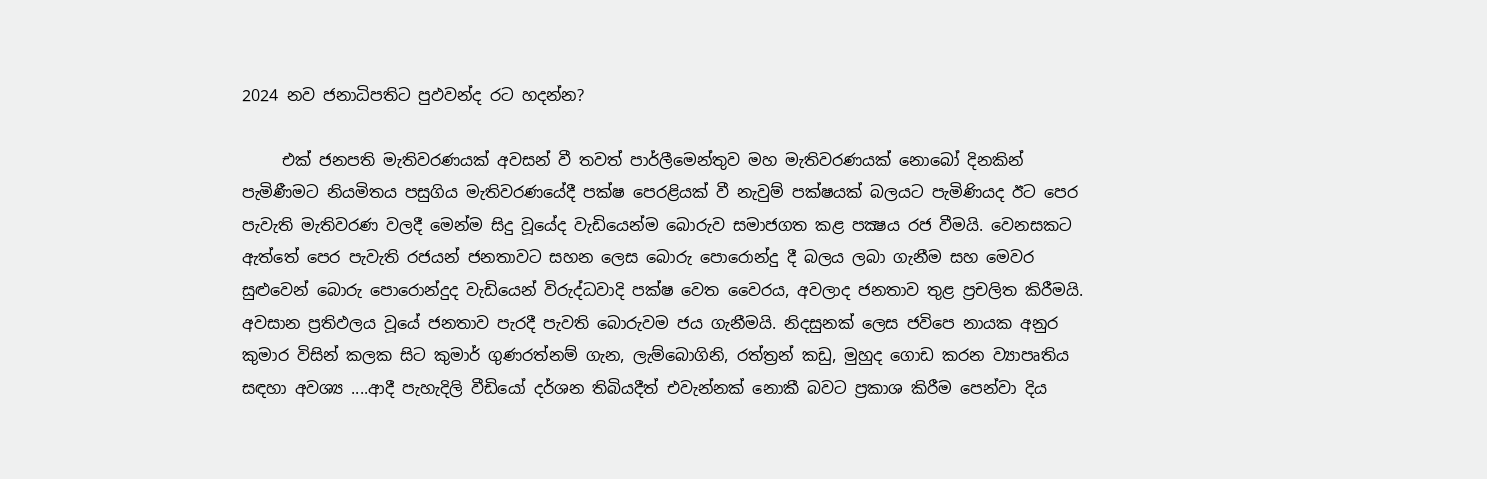2024 නව ජනාධිපතිට පුඵවන්ද රට හදන්න?

     එක් ජනපති මැතිවරණයක් අවසන් වී තවත් පාර්ලීමෙන්තුව මහ මැතිවරණයක් නොබෝ දිනකින් පැමිණීමට නියමිතය පසුගිය මැතිවරණයේදී පක්ෂ පෙරළියක් වී නැවුම් පක්ෂයක් බලයට පැමිණියද ඊට පෙර පැවැති මැතිවරණ වලදී මෙන්ම සිදු වූයේද වැඩියෙන්ම බොරුව සමාජගත කළ පක්‍ෂය රජ වීමයි. වෙනසකට ඇත්තේ පෙර පැවැති රජයන් ජනතාවට සහන ලෙස බොරු පොරොන්දු දී බලය ලබා ගැනීම සහ මෙවර සුළුවෙන් බොරු පොරොන්දුද වැඩියෙන් විරුද්ධවාදි පක්ෂ වෙත වෛරය, අවලාද ජනතාව තුළ ප්‍රචලිත කිරීමයි. අවසාන ප්‍රතිඵලය වූයේ ජනතාව පැරදී පැවති බොරුවම ජය ගැනීමයි. නිදසුනක් ලෙස ජවිපෙ නායක අනුර කුමාර විසින් කලක සිට කුමාර් ගුණරත්නම් ගැන, ලැම්බොගිනි, රත්ත්‍රන් කඩු, මුහුද ගොඩ කරන ව්‍යාපෘතිය සඳහා අවශ්‍ය ....ආදී පැහැදිලි වීඩියෝ දර්ශන තිබියදීත් එවැන්නක් නොකී බවට ප්‍රකාශ කිරීම පෙන්වා දිය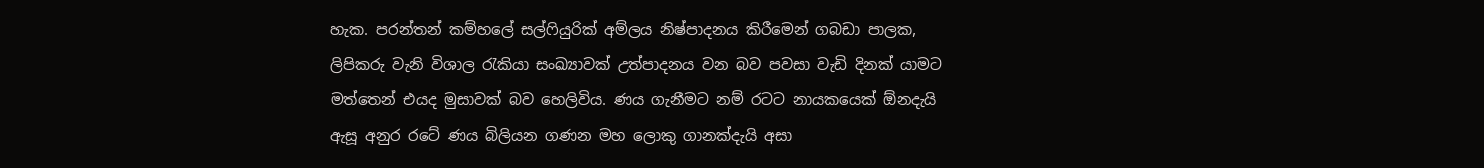හැක. පරන්තන් කම්හලේ සල්ෆියුරික් අම්ලය නිෂ්පාදනය කිරීමෙන් ගබඩා පාලක, ලිපිකරු වැනි විශාල රැකියා සංඛ්‍යාවක් උත්පාදනය වන බව පවසා වැඩි දිනක් යාමට මත්තෙන් එයද මුසාවක් බව හෙලිවිය. ණය ගැනීමට නම් රටට නායකයෙක් ඕනදැයි ඇසූ අනුර රටේ ණය බිලියන ගණන මහ ලොකු ගානක්දැයි අසා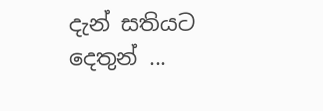දැන් සතියට දෙතුන් ...